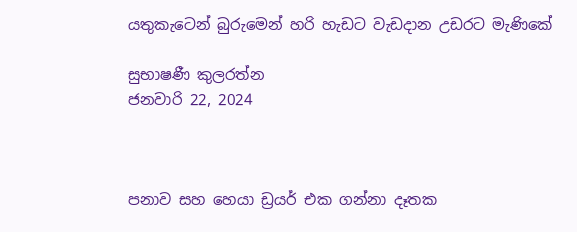යතුකැටෙන් බුරුමෙන් හරි හැඩට වැඩදාන උඩරට මැණිකේ

සුභාෂණී කුලරත්න
ජනවාරි 22, 2024



පනාව සහ හෙයා ඩ්‍රයර් එක ගන්නා දෑතක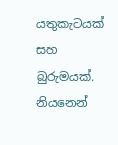යතුකැටයක් සහ බුරුමයක්. නියනෙන්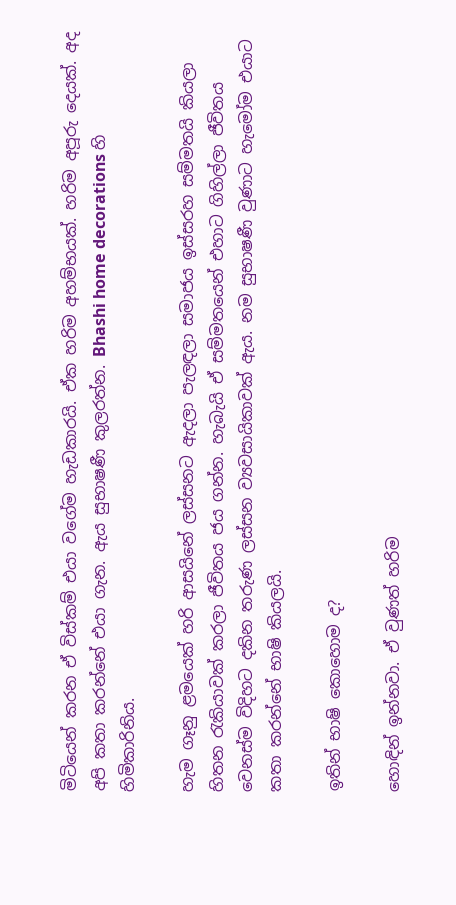මිටියෙන් කරන ඒ විස්කම් එයා වගේම හැඩකාරයි. ඒක හරිම අහම්භයක්. හරිම අපූරු දෙයක්. අද අපි කතා කරන්නේ එයා ගැන. ඇය සුභාෂණී කුලරත්න. Bhashi home decorations හි හිමිකාරිනිය.

හැම ගෑනු ළමයෙක් හරි ආසයිනේ ලස්සනට ඇදලා පැලඳලා සමාජය ඉස්සරහ සම්මතයි කියලා හිතන රැකියාවක් කරලා ජීවිතය ජය ගන්න. හැබැයි ඒ සම්මතයෙන් එහාට ගිහිල්ලා ජීවිතය වෙනස්ම විදිහට දකින තරුණ ලස්සන ව්‍යවසායිකාවක් ඇය. නම සුභාෂණී වුණාට හැමෝම එයාට කතා කරන්නේ භාෂි කියලයි.

ඉතින් භාෂි කොහොම ද?

හොඳින් ඉන්නවා. ඒ වුණත් හරිම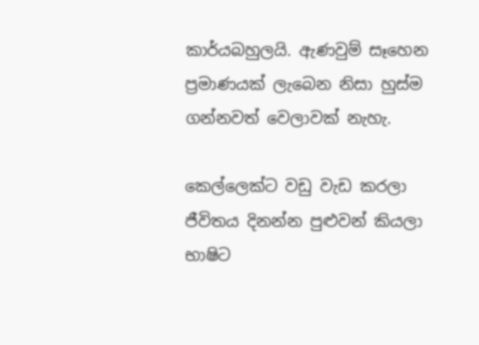කාර්යබහුලයි. ඇණවුම් සෑහෙන ප්‍රමාණයක් ලැබෙන නිසා හුස්ම ගන්නවත් වෙලාවක් නැහැ.

කෙල්ලෙක්ට වඩු වැඩ කරලා ජීවිතය දිනන්න පුළුවන් කියලා භාෂිට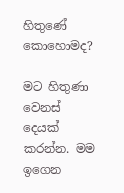හිතුණේ කොහොමද?

මට හිතුණා වෙනස් දෙයක් කරන්න. මම ඉගෙන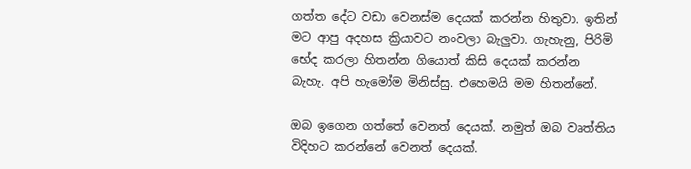ගත්ත දේට වඩා වෙනස්ම දෙයක් කරන්න හිතුවා. ඉතින් මට ආපු අදහස ක්‍රියාවට නංවලා බැලුවා. ගැහැනු, පිරිමි භේද කරලා හිතන්න ගියොත් කිසි දෙයක් කරන්න බැහැ. අපි හැමෝම මිනිස්සු. එහෙමයි මම හිතන්නේ.

ඔබ ඉගෙන ගත්තේ වෙනත් දෙයක්. නමුත් ඔබ වෘත්තිය විදිහට කරන්නේ වෙනත් දෙයක්.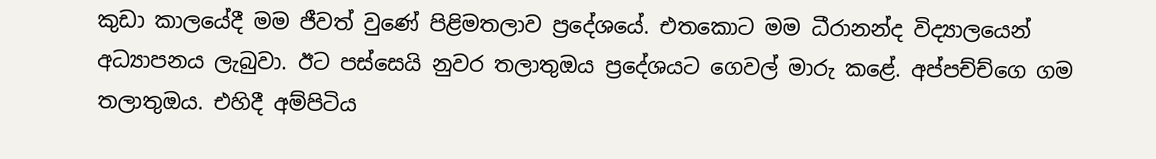කුඩා කාලයේදී මම ජීවත් වුණේ පිළිමතලාව ප්‍රදේශයේ. එතකොට මම ධීරානන්ද විද්‍යාලයෙන් අධ්‍යාපනය ලැබුවා. ඊට පස්සෙයි නුවර තලාතුඔය ප්‍රදේශයට ගෙවල් මාරු කළේ. අප්පච්ච්ගෙ ගම තලාතුඔය. එහිදී අම්පිටිය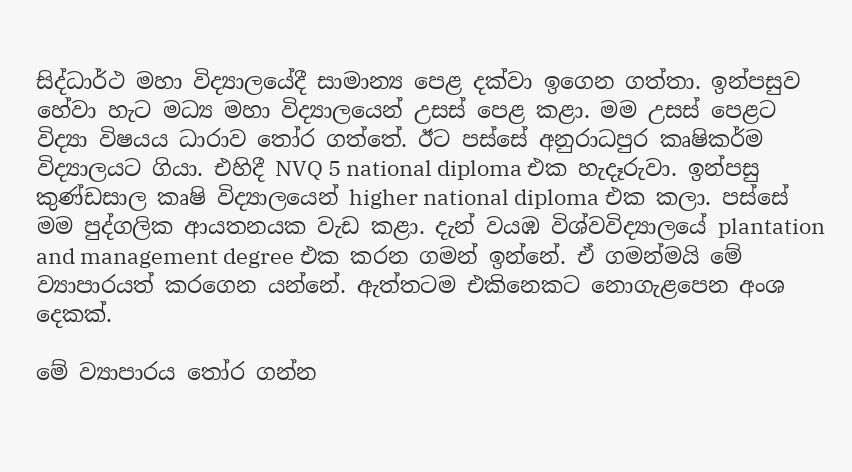සිද්ධාර්ථ මහා විද්‍යාලයේදී සාමාන්‍ය පෙළ දක්වා ඉගෙන ගත්තා. ඉන්පසුව හේවා හැට මධ්‍ය මහා විද්‍යාලයෙන් උසස් පෙළ කළා. මම උසස් පෙළට විද්‍යා විෂයය ධාරාව තෝර ගත්තේ. ඊට පස්සේ අනුරාධපුර කෘෂිකර්ම විද්‍යාලයට ගියා. එහිදී NVQ 5 national diploma එක හැදෑරුවා. ඉන්පසු කුණ්ඩසාල කෘෂි විද්‍යාලයෙන් higher national diploma එක කලා. පස්සේ මම පුද්ගලික ආයතනයක වැඩ කළා. දැන් වයඹ විශ්වවිද්‍යාලයේ plantation and management degree එක කරන ගමන් ඉන්නේ. ඒ ගමන්මයි මේ ව්‍යාපාරයත් කරගෙන යන්නේ. ඇත්තටම එකිනෙකට නොගැළපෙන අංශ දෙකක්.

මේ ව්‍යාපාරය තෝර ගන්න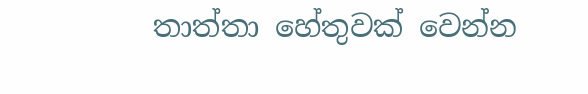තාත්තා හේතුවක් වෙන්න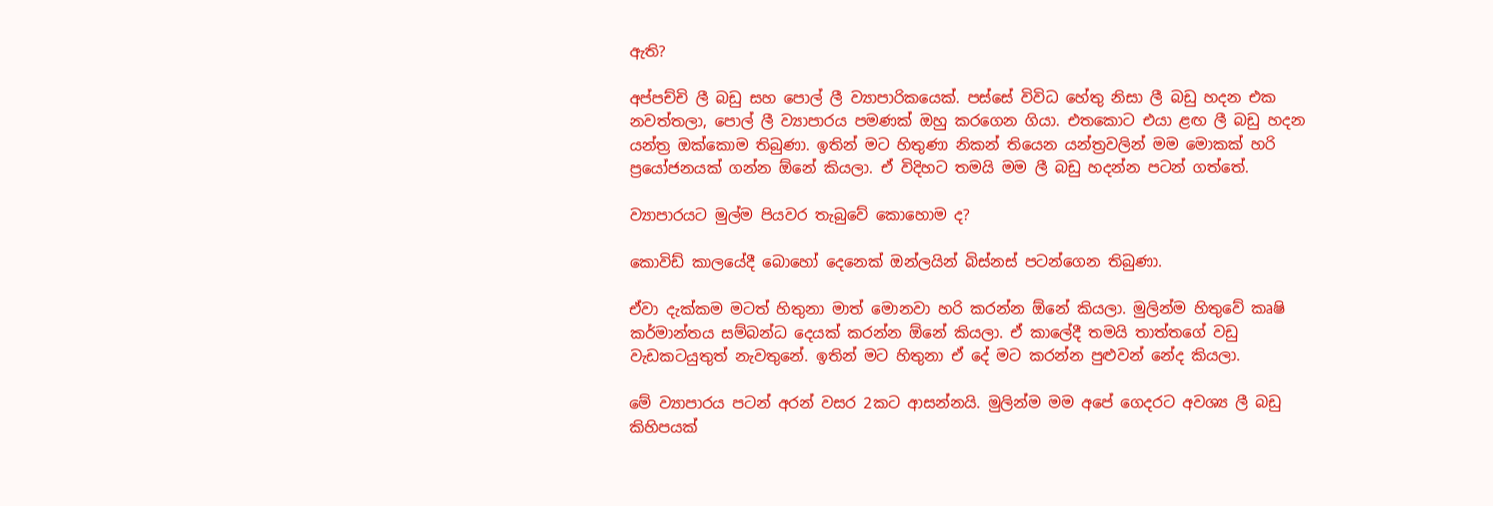ඇති?

අප්පච්චි ලී බඩු සහ පොල් ලී ව්‍යාපාරිකයෙක්. පස්සේ විවිධ හේතු නිසා ලී බඩු හදන එක නවත්තලා, පොල් ලී ව්‍යාපාරය පමණක් ඔහු කරගෙන ගියා. එතකොට එයා ළඟ ලී බඩු හදන යන්ත්‍ර ඔක්කොම තිබුණා. ඉතින් මට හිතුණා නිකන් තියෙන යන්ත්‍රවලින් මම මොකක් හරි ප්‍රයෝජනයක් ගන්න ඕනේ කියලා. ඒ විදිහට තමයි මම ලී බඩු හදන්න පටන් ගත්තේ.

ව්‍යාපාරයට මුල්ම පියවර තැබුවේ කොහොම ද?

කොවිඩ් කාලයේදී බොහෝ දෙනෙක් ඔන්ලයින් බිස්නස් පටන්ගෙන තිබුණා.

ඒවා දැක්කම මටත් හිතුනා මාත් මොනවා හරි කරන්න ඕනේ කියලා. මුලින්ම හිතුවේ කෘෂි කර්මාන්තය සම්බන්ධ දෙයක් කරන්න ඕනේ කියලා. ඒ කාලේදී තමයි තාත්තගේ වඩු වැඩකටයුතුත් නැවතුනේ. ඉතින් මට හිතුනා ඒ දේ මට කරන්න පුළුවන් නේද කියලා.

මේ ව්‍යාපාරය පටන් අරන් වසර 2කට ආසන්නයි. මුලින්ම මම අපේ ගෙදරට අවශ්‍ය ලී බඩු කිහිපයක්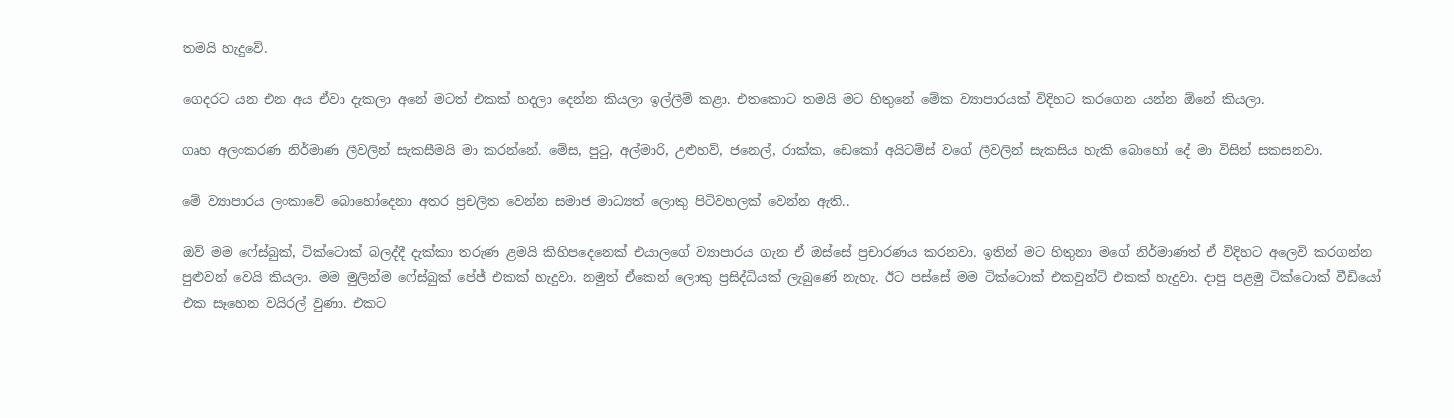තමයි හැදුවේ.

ගෙදරට යන එන අය ඒවා දැකලා අනේ මටත් එකක් හදලා දෙන්න කියලා ඉල්ලීම් කළා. එතකොට තමයි මට හිතුනේ මේක ව්‍යාපාරයක් විදිහට කරගෙන යන්න ඕනේ කියලා.

ගෘහ අලංකරණ නිර්මාණ ලීවලින් සැකසීමයි මා කරන්නේ. මේස, පුටු, අල්මාරි, උළුහව්, ජනෙල්, රාක්ක, ඩෙකෝ අයිටම්ස් වගේ ලීවලින් සැකසිය හැකි බොහෝ දේ මා විසින් සකසනවා.

මේ ව්‍යාපාරය ලංකාවේ බොහෝදෙනා අතර ප්‍රචලිත වෙන්න සමාජ මාධ්‍යත් ලොකු පිටිවහලක් වෙන්න ඇති..

ඔව් මම ෆේස්බුක්, ටික්ටොක් බලද්දී දැක්කා තරුණ ළමයි කිහිපදෙනෙක් එයාලගේ ව්‍යාපාරය ගැන ඒ ඔස්සේ ප්‍රචාරණය කරනවා. ඉතින් මට හිතුනා මගේ නිර්මාණත් ඒ විදිහට අලෙවි කරගන්න පුළුවන් වෙයි කියලා. මම මුලින්ම ෆේස්බුක් පේජ් එකක් හැදුවා. නමුත් ඒකෙන් ලොකු ප්‍රසිද්ධියක් ලැබුණේ නැහැ. ඊට පස්සේ මම ටික්ටොක් එකවුන්ට් එකක් හැදුවා. දාපු පළමු ටික්ටොක් වීඩියෝ එක සෑහෙන වයිරල් වුණා. එකට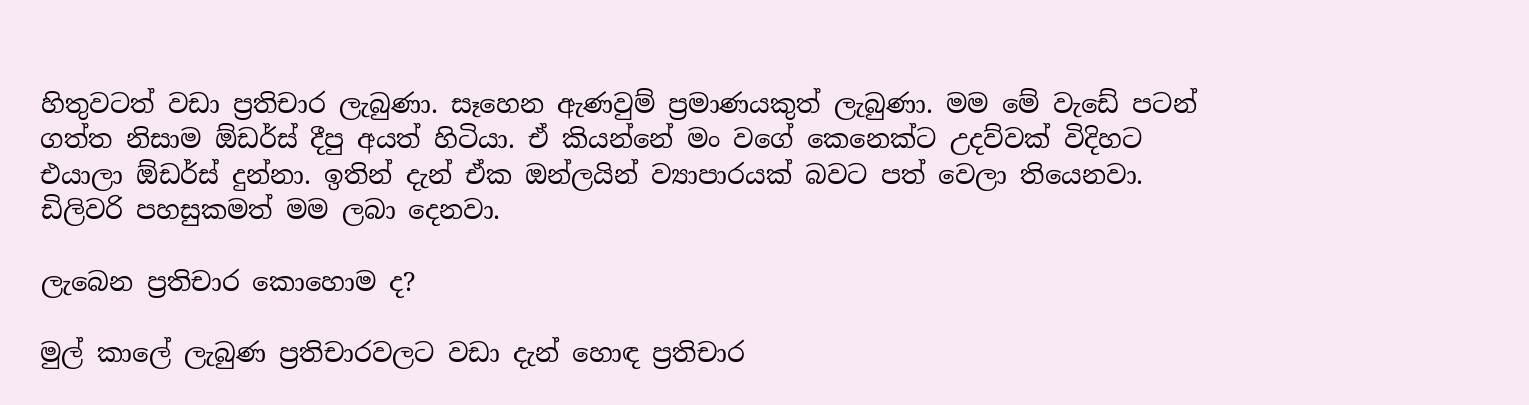හිතුවටත් වඩා ප්‍රතිචාර ලැබුණා. සෑහෙන ඇණවුම් ප්‍රමාණයකුත් ලැබුණා. මම මේ වැඩේ පටන් ගත්ත නිසාම ඕඩර්ස් දීපු අයත් හිටියා. ඒ කියන්නේ මං වගේ කෙනෙක්ට උදව්වක් විදිහට එයාලා ඕඩර්ස් දුන්නා. ඉතින් දැන් ඒක ඔන්ලයින් ව්‍යාපාරයක් බවට පත් වෙලා තියෙනවා. ඩිලිවරි පහසුකමත් මම ලබා දෙනවා.

ලැබෙන ප්‍රතිචාර කොහොම ද?

මුල් කාලේ ලැබුණ ප්‍රතිචාරවලට වඩා දැන් හොඳ ප්‍රතිචාර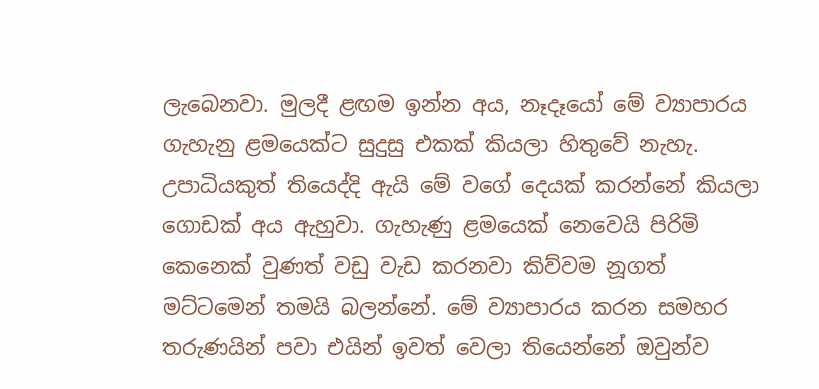ලැබෙනවා. මුලදී ළඟම ඉන්න අය, නෑදෑයෝ මේ ව්‍යාපාරය ගැහැනු ළමයෙක්ට සුදුසු එකක් කියලා හිතුවේ නැහැ. උපාධියකුත් තියෙද්දි ඇයි මේ වගේ දෙයක් කරන්නේ කියලා ගොඩක් අය ඇහුවා. ගැහැණු ළමයෙක් නෙවෙයි පිරිමි කෙනෙක් වුණත් වඩු වැඩ කරනවා කිව්වම නූගත් මට්ටමෙන් තමයි බලන්නේ. මේ ව්‍යාපාරය කරන සමහර තරුණයින් පවා එයින් ඉවත් වෙලා තියෙන්නේ ඔවුන්ව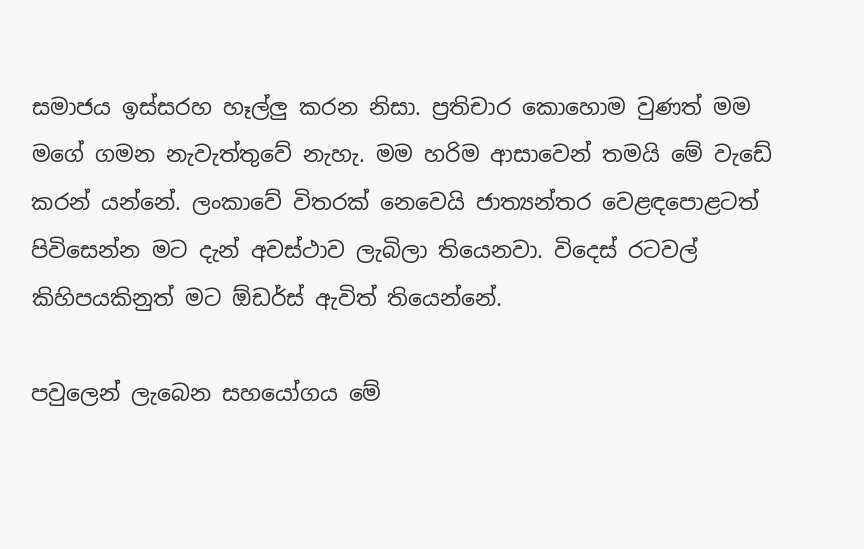සමාජය ඉස්සරහ හෑල්ලු කරන නිසා. ප්‍රතිචාර කොහොම වුණත් මම මගේ ගමන නැවැත්තුවේ නැහැ. මම හරිම ආසාවෙන් තමයි මේ වැඩේ කරන් යන්නේ. ලංකාවේ විතරක් නෙවෙයි ජාත්‍යන්තර වෙළඳපොළටත් පිවිසෙන්න මට දැන් අවස්ථාව ලැබිලා තියෙනවා. විදෙස් රටවල් කිහිපයකිනුත් මට ඕඩර්ස් ඇවිත් තියෙන්නේ.

පවුලෙන් ලැබෙන සහයෝගය මේ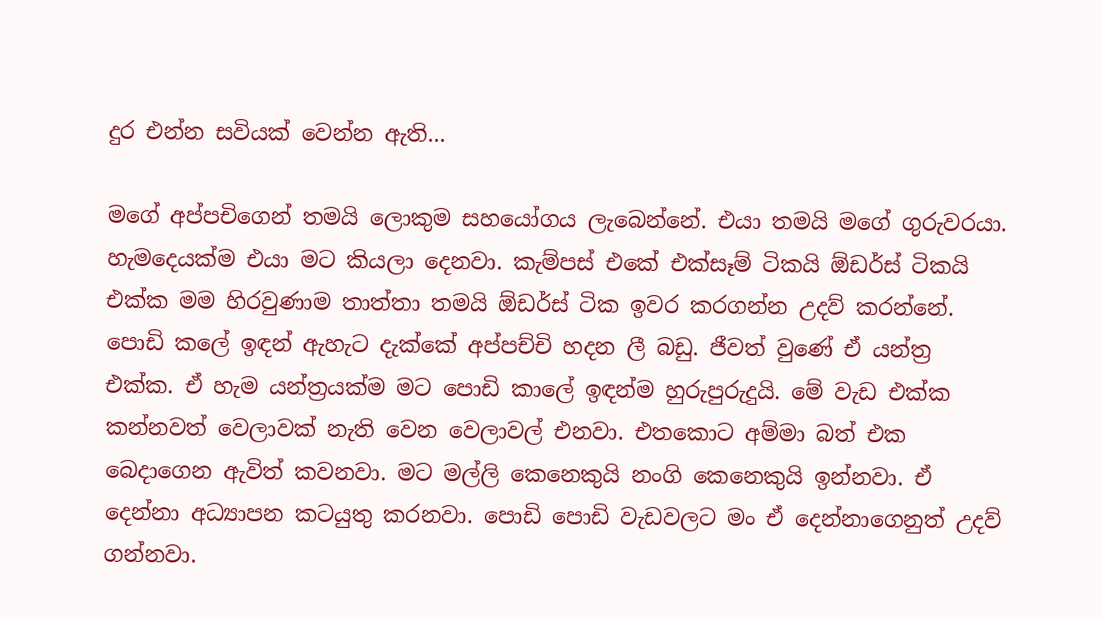දුර එන්න සවියක් වෙන්න ඇති...

මගේ අප්පචිගෙන් තමයි ලොකුම සහයෝගය ලැබෙන්නේ. එයා තමයි මගේ ගුරුවරයා. හැමදෙයක්ම එයා මට කියලා දෙනවා. කැම්පස් එකේ එක්සෑම් ටිකයි ඕඩර්ස් ටිකයි එක්ක මම හිරවුණාම තාත්තා තමයි ඕඩර්ස් ටික ඉවර කරගන්න උදව් කරන්නේ. පොඩි කලේ ඉඳන් ඇහැට දැක්කේ අප්පච්චි හදන ලී බඩු. ජීවත් වුණේ ඒ යන්ත්‍ර එක්ක. ඒ හැම යන්ත්‍රයක්ම මට පොඩි කාලේ ඉඳන්ම හුරුපුරුදුයි. මේ වැඩ එක්ක කන්නවත් වෙලාවක් නැති වෙන වෙලාවල් එනවා. එතකොට අම්මා බත් එක බෙදාගෙන ඇවිත් කවනවා. මට මල්ලි කෙනෙකුයි නංගි කෙනෙකුයි ඉන්නවා. ඒ දෙන්නා අධ්‍යාපන කටයුතු කරනවා. පොඩි පොඩි වැඩවලට මං ඒ දෙන්නාගෙනුත් උදව් ගන්නවා.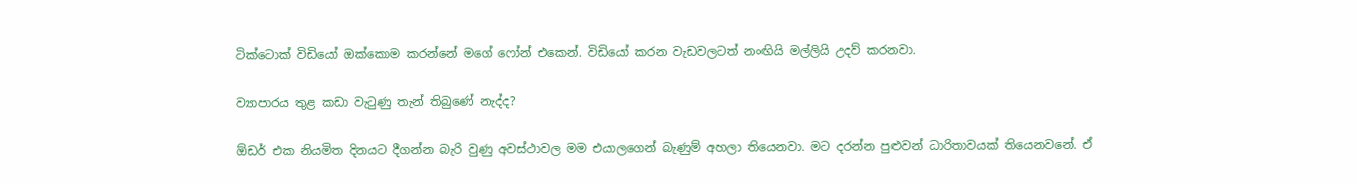ටික්ටොක් විඩියෝ ඔක්කොම කරන්නේ මගේ ෆෝන් එකෙන්. විඩියෝ කරන වැඩවලටත් නංඟියි මල්ලියි උදව් කරනවා.

ව්‍යාපාරය තුළ කඩා වැටුණු තැන් තිබුණේ නැද්ද?

ඕඩර් එක නියමිත දිනයට දීගන්න බැරි වුණු අවස්ථාවල මම එයාලගෙන් බැණුම් අහලා තියෙනවා. මට දරන්න පුළුවන් ධාරිතාවයක් තියෙනවනේ. ඒ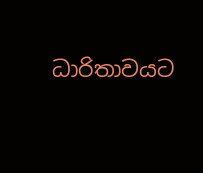ධාරිතාවයට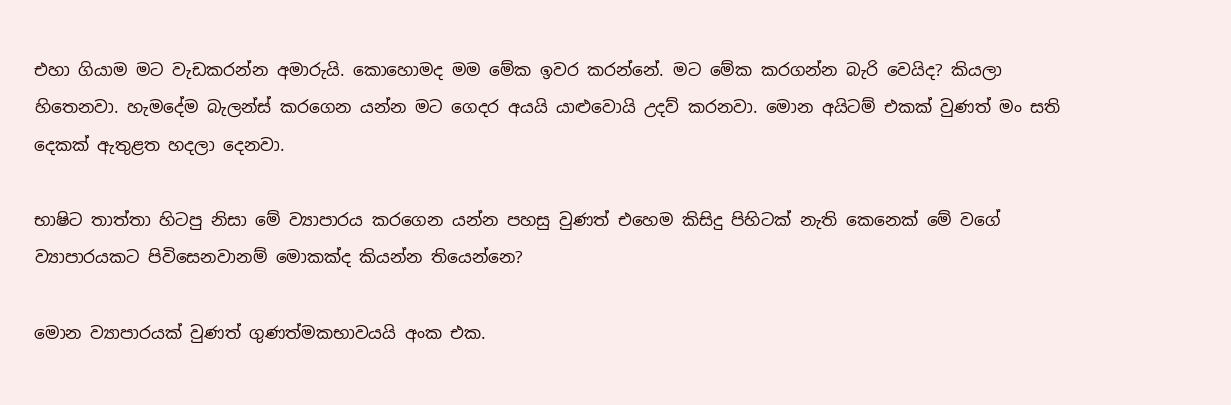එහා ගියාම මට වැඩකරන්න අමාරුයි. කොහොමද මම මේක ඉවර කරන්නේ. මට මේක කරගන්න බැරි වෙයිද? කියලා හිතෙනවා. හැමදේම බැලන්ස් කරගෙන යන්න මට ගෙදර අයයි යාළුවොයි උදව් කරනවා. මොන අයිටම් එකක් වුණත් මං සති දෙකක් ඇතුළත හදලා දෙනවා.

භාෂිට තාත්තා හිටපු නිසා මේ ව්‍යාපාරය කරගෙන යන්න පහසු වුණත් එහෙම කිසිදු පිහිටක් නැති කෙනෙක් මේ වගේ ව්‍යාපාරයකට පිවිසෙනවානම් මොකක්ද කියන්න තියෙන්නෙ?

මොන ව්‍යාපාරයක් වුණත් ගුණත්මකභාවයයි අංක එක.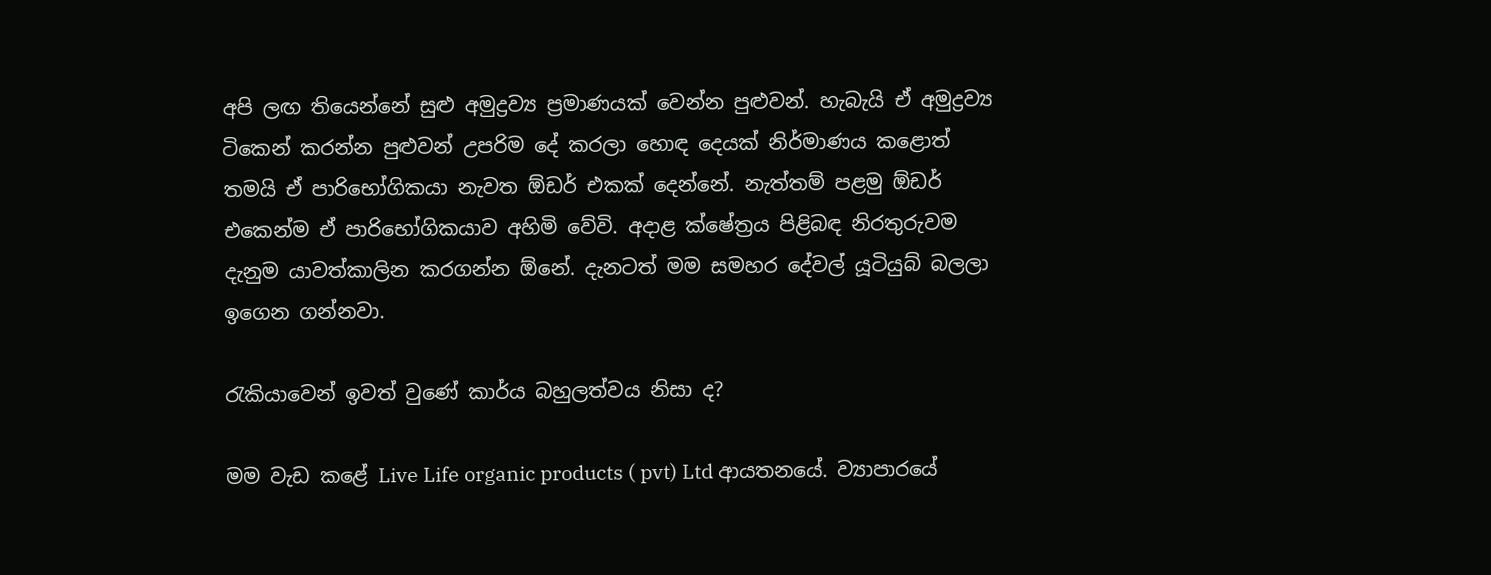අපි ලඟ තියෙන්නේ සුළු අමුද්‍රව්‍ය ප්‍රමාණයක් වෙන්න පුළුවන්. හැබැයි ඒ අමුද්‍රව්‍ය ටිකෙන් කරන්න පුළුවන් උපරිම දේ කරලා හොඳ දෙයක් නිර්මාණය කළොත් තමයි ඒ පාරිභෝගිකයා නැවත ඕඩර් එකක් දෙන්නේ. නැත්තම් පළමු ඕඩර් එකෙන්ම ඒ පාරිභෝගිකයාව අහිමි වේවි. අදාළ ක්ෂේත්‍රය පිළිබඳ නිරතුරුවම දැනුම යාවත්කාලින කරගන්න ඕනේ. දැනටත් මම සමහර දේවල් යූටියුබ් බලලා ඉගෙන ගන්නවා.

රැකියාවෙන් ඉවත් වුණේ කාර්ය බහුලත්වය නිසා ද?

මම වැඩ කළේ Live Life organic products ( pvt) Ltd ආයතනයේ. ව්‍යාපාරයේ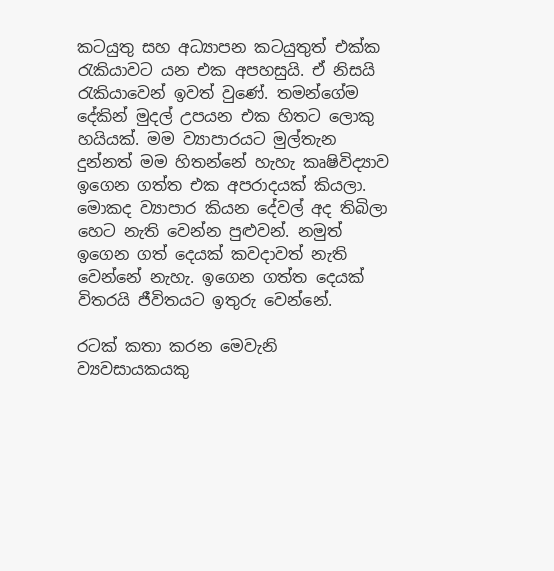කටයුතු සහ අධ්‍යාපන කටයුතුත් එක්ක රැකියාවට යන එක අපහසුයි. ඒ නිසයි රැකියාවෙන් ඉවත් වුණේ. තමන්ගේම දේකින් මුදල් උපයන එක හිතට ලොකු හයියක්. මම ව්‍යාපාරයට මුල්තැන දුන්නත් මම හිතන්නේ හැහැ කෘෂිවිද්‍යාව ඉගෙන ගත්ත එක අපරාදයක් කියලා. මොකද ව්‍යාපාර කියන දේවල් අද තිබිලා හෙට නැති වෙන්න පුළුවන්. නමුත් ඉගෙන ගත් දෙයක් කවදාවත් නැති වෙන්නේ නැහැ. ඉගෙන ගත්ත දෙයක් විතරයි ජීවිතයට ඉතුරු වෙන්නේ.

රටක් කතා කරන මෙවැනි ව්‍යවසායකයකු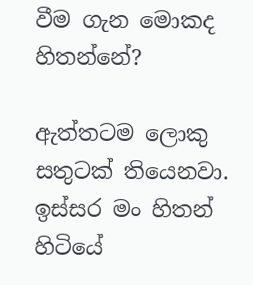වීම ගැන මොකද හිතන්නේ?

ඇත්තටම ලොකු සතුටක් තියෙනවා. ඉස්සර මං හිතන් හිටියේ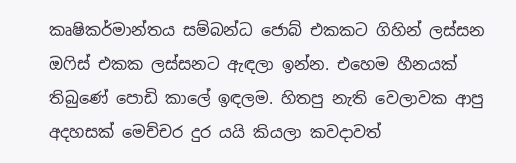කෘෂිකර්මාන්තය සම්බන්ධ ජොබ් එකකට ගිහින් ලස්සන ඔෆිස් එකක ලස්සනට ඇඳලා ඉන්න. එහෙම හීනයක් තිබුණේ පොඩි කාලේ ඉඳලම. හිතපු නැති වෙලාවක ආපු අදහසක් මෙච්චර දුර යයි කියලා කවදාවත්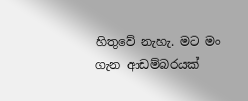හිතුවේ නැහැ. මට මං ගැන ආඩම්බරයක්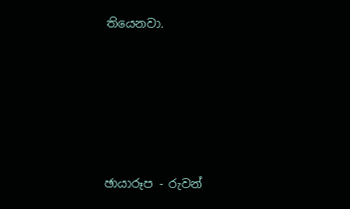තියෙනවා.





ඡායාරූප - රුවන්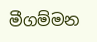මීගම්මන